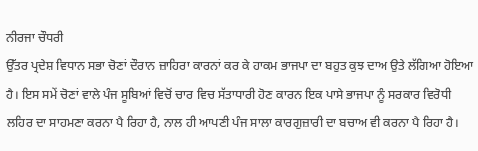ਨੀਰਜਾ ਚੌਧਰੀ
ਉੱਤਰ ਪ੍ਰਦੇਸ਼ ਵਿਧਾਨ ਸਭਾ ਚੋਣਾਂ ਦੌਰਾਨ ਜ਼ਾਹਿਰਾ ਕਾਰਨਾਂ ਕਰ ਕੇ ਹਾਕਮ ਭਾਜਪਾ ਦਾ ਬਹੁਤ ਕੁਝ ਦਾਅ ਉਤੇ ਲੱਗਿਆ ਹੋਇਆ ਹੈ। ਇਸ ਸਮੇਂ ਚੋਣਾਂ ਵਾਲੇ ਪੰਜ ਸੂਬਿਆਂ ਵਿਚੋਂ ਚਾਰ ਵਿਚ ਸੱਤਾਧਾਰੀ ਹੋਣ ਕਾਰਨ ਇਕ ਪਾਸੇ ਭਾਜਪਾ ਨੂੰ ਸਰਕਾਰ ਵਿਰੋਧੀ ਲਹਿਰ ਦਾ ਸਾਹਮਣਾ ਕਰਨਾ ਪੈ ਰਿਹਾ ਹੈ, ਨਾਲ ਹੀ ਆਪਣੀ ਪੰਜ ਸਾਲਾ ਕਾਰਗੁਜ਼ਾਰੀ ਦਾ ਬਚਾਅ ਵੀ ਕਰਨਾ ਪੈ ਰਿਹਾ ਹੈ।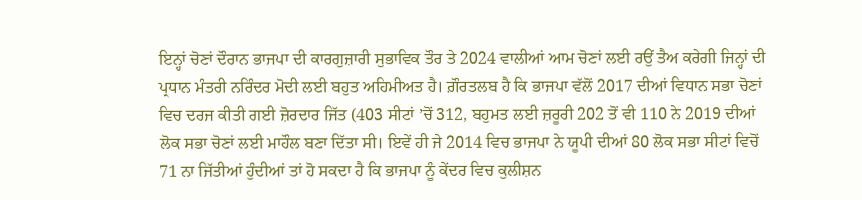ਇਨ੍ਹਾਂ ਚੋਣਾਂ ਦੌਰਾਨ ਭਾਜਪਾ ਦੀ ਕਾਰਗੁਜ਼ਾਰੀ ਸੁਭਾਵਿਕ ਤੌਰ ਤੇ 2024 ਵਾਲੀਆਂ ਆਮ ਚੋਣਾਂ ਲਈ ਰਉਂ ਤੈਅ ਕਰੇਗੀ ਜਿਨ੍ਹਾਂ ਦੀ ਪ੍ਰਧਾਨ ਮੰਤਰੀ ਨਰਿੰਦਰ ਮੋਦੀ ਲਈ ਬਹੁਤ ਅਹਿਮੀਅਤ ਹੈ। ਗ਼ੌਰਤਲਬ ਹੈ ਕਿ ਭਾਜਪਾ ਵੱਲੋਂ 2017 ਦੀਆਂ ਵਿਧਾਨ ਸਭਾ ਚੋਣਾਂ ਵਿਚ ਦਰਜ ਕੀਤੀ ਗਈ ਜ਼ੋਰਦਾਰ ਜਿੱਤ (403 ਸੀਟਾਂ ’ਚੋਂ 312, ਬਹੁਮਤ ਲਈ ਜ਼ਰੂਰੀ 202 ਤੋਂ ਵੀ 110 ਨੇ 2019 ਦੀਆਂ ਲੋਕ ਸਭਾ ਚੋਣਾਂ ਲਈ ਮਾਹੌਲ ਬਣਾ ਦਿੱਤਾ ਸੀ। ਇਵੇਂ ਹੀ ਜੇ 2014 ਵਿਚ ਭਾਜਪਾ ਨੇ ਯੂਪੀ ਦੀਆਂ 80 ਲੋਕ ਸਭਾ ਸੀਟਾਂ ਵਿਚੋਂ 71 ਨਾ ਜਿੱਤੀਆਂ ਹੁੰਦੀਆਂ ਤਾਂ ਹੋ ਸਕਦਾ ਹੈ ਕਿ ਭਾਜਪਾ ਨੂੰ ਕੇਂਦਰ ਵਿਚ ਕੁਲੀਸ਼ਨ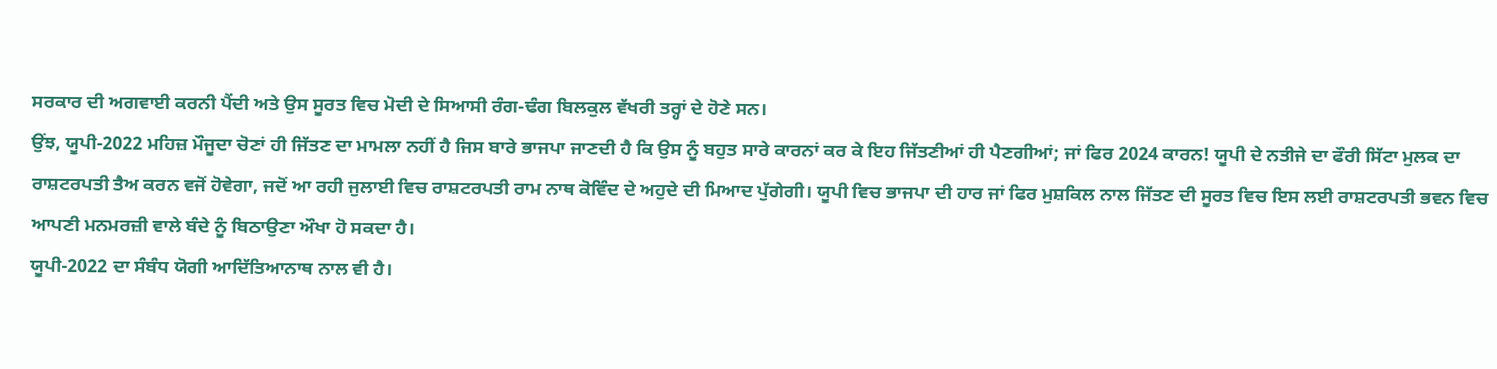ਸਰਕਾਰ ਦੀ ਅਗਵਾਈ ਕਰਨੀ ਪੈਂਦੀ ਅਤੇ ਉਸ ਸੂਰਤ ਵਿਚ ਮੋਦੀ ਦੇ ਸਿਆਸੀ ਰੰਗ-ਢੰਗ ਬਿਲਕੁਲ ਵੱਖਰੀ ਤਰ੍ਹਾਂ ਦੇ ਹੋਣੇ ਸਨ।
ਉਂਝ, ਯੂਪੀ-2022 ਮਹਿਜ਼ ਮੌਜੂਦਾ ਚੋਣਾਂ ਹੀ ਜਿੱਤਣ ਦਾ ਮਾਮਲਾ ਨਹੀਂ ਹੈ ਜਿਸ ਬਾਰੇ ਭਾਜਪਾ ਜਾਣਦੀ ਹੈ ਕਿ ਉਸ ਨੂੰ ਬਹੁਤ ਸਾਰੇ ਕਾਰਨਾਂ ਕਰ ਕੇ ਇਹ ਜਿੱਤਣੀਆਂ ਹੀ ਪੈਣਗੀਆਂ; ਜਾਂ ਫਿਰ 2024 ਕਾਰਨ! ਯੂਪੀ ਦੇ ਨਤੀਜੇ ਦਾ ਫੌਰੀ ਸਿੱਟਾ ਮੁਲਕ ਦਾ ਰਾਸ਼ਟਰਪਤੀ ਤੈਅ ਕਰਨ ਵਜੋਂ ਹੋਵੇਗਾ, ਜਦੋਂ ਆ ਰਹੀ ਜੁਲਾਈ ਵਿਚ ਰਾਸ਼ਟਰਪਤੀ ਰਾਮ ਨਾਥ ਕੋਵਿੰਦ ਦੇ ਅਹੁਦੇ ਦੀ ਮਿਆਦ ਪੁੱਗੇਗੀ। ਯੂਪੀ ਵਿਚ ਭਾਜਪਾ ਦੀ ਹਾਰ ਜਾਂ ਫਿਰ ਮੁਸ਼ਕਿਲ ਨਾਲ ਜਿੱਤਣ ਦੀ ਸੂਰਤ ਵਿਚ ਇਸ ਲਈ ਰਾਸ਼ਟਰਪਤੀ ਭਵਨ ਵਿਚ ਆਪਣੀ ਮਨਮਰਜ਼ੀ ਵਾਲੇ ਬੰਦੇ ਨੂੰ ਬਿਠਾਉਣਾ ਔਖਾ ਹੋ ਸਕਦਾ ਹੈ।
ਯੂਪੀ-2022 ਦਾ ਸੰਬੰਧ ਯੋਗੀ ਆਦਿੱਤਿਆਨਾਥ ਨਾਲ ਵੀ ਹੈ।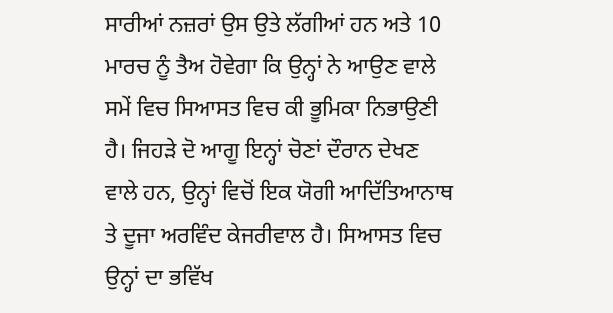ਸਾਰੀਆਂ ਨਜ਼ਰਾਂ ਉਸ ਉਤੇ ਲੱਗੀਆਂ ਹਨ ਅਤੇ 10 ਮਾਰਚ ਨੂੰ ਤੈਅ ਹੋਵੇਗਾ ਕਿ ਉਨ੍ਹਾਂ ਨੇ ਆਉਣ ਵਾਲੇ ਸਮੇਂ ਵਿਚ ਸਿਆਸਤ ਵਿਚ ਕੀ ਭੂਮਿਕਾ ਨਿਭਾਉਣੀ ਹੈ। ਜਿਹੜੇ ਦੋ ਆਗੂ ਇਨ੍ਹਾਂ ਚੋਣਾਂ ਦੌਰਾਨ ਦੇਖਣ ਵਾਲੇ ਹਨ, ਉਨ੍ਹਾਂ ਵਿਚੋਂ ਇਕ ਯੋਗੀ ਆਦਿੱਤਿਆਨਾਥ ਤੇ ਦੂਜਾ ਅਰਵਿੰਦ ਕੇਜਰੀਵਾਲ ਹੈ। ਸਿਆਸਤ ਵਿਚ ਉਨ੍ਹਾਂ ਦਾ ਭਵਿੱਖ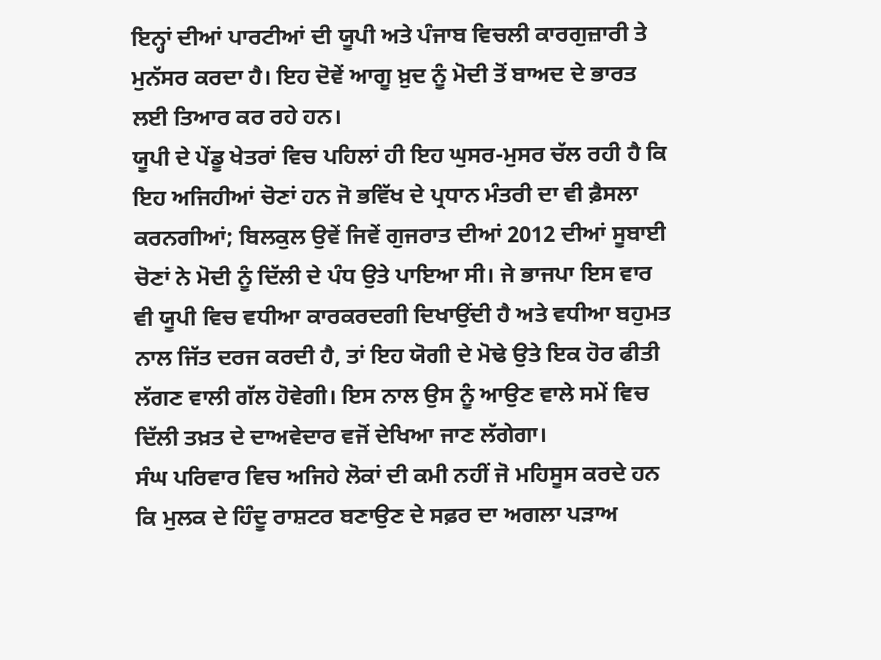ਇਨ੍ਹਾਂ ਦੀਆਂ ਪਾਰਟੀਆਂ ਦੀ ਯੂਪੀ ਅਤੇ ਪੰਜਾਬ ਵਿਚਲੀ ਕਾਰਗੁਜ਼ਾਰੀ ਤੇ ਮੁਨੱਸਰ ਕਰਦਾ ਹੈ। ਇਹ ਦੋਵੇਂ ਆਗੂ ਖ਼ੁਦ ਨੂੰ ਮੋਦੀ ਤੋਂ ਬਾਅਦ ਦੇ ਭਾਰਤ ਲਈ ਤਿਆਰ ਕਰ ਰਹੇ ਹਨ।
ਯੂਪੀ ਦੇ ਪੇਂਡੂ ਖੇਤਰਾਂ ਵਿਚ ਪਹਿਲਾਂ ਹੀ ਇਹ ਘੁਸਰ-ਮੁਸਰ ਚੱਲ ਰਹੀ ਹੈ ਕਿ ਇਹ ਅਜਿਹੀਆਂ ਚੋਣਾਂ ਹਨ ਜੋ ਭਵਿੱਖ ਦੇ ਪ੍ਰਧਾਨ ਮੰਤਰੀ ਦਾ ਵੀ ਫ਼ੈਸਲਾ ਕਰਨਗੀਆਂ; ਬਿਲਕੁਲ ਉਵੇਂ ਜਿਵੇਂ ਗੁਜਰਾਤ ਦੀਆਂ 2012 ਦੀਆਂ ਸੂਬਾਈ ਚੋਣਾਂ ਨੇ ਮੋਦੀ ਨੂੰ ਦਿੱਲੀ ਦੇ ਪੰਧ ਉਤੇ ਪਾਇਆ ਸੀ। ਜੇ ਭਾਜਪਾ ਇਸ ਵਾਰ ਵੀ ਯੂਪੀ ਵਿਚ ਵਧੀਆ ਕਾਰਕਰਦਗੀ ਦਿਖਾਉਂਦੀ ਹੈ ਅਤੇ ਵਧੀਆ ਬਹੁਮਤ ਨਾਲ ਜਿੱਤ ਦਰਜ ਕਰਦੀ ਹੈ, ਤਾਂ ਇਹ ਯੋਗੀ ਦੇ ਮੋਢੇ ਉਤੇ ਇਕ ਹੋਰ ਫੀਤੀ ਲੱਗਣ ਵਾਲੀ ਗੱਲ ਹੋਵੇਗੀ। ਇਸ ਨਾਲ ਉਸ ਨੂੰ ਆਉਣ ਵਾਲੇ ਸਮੇਂ ਵਿਚ ਦਿੱਲੀ ਤਖ਼ਤ ਦੇ ਦਾਅਵੇਦਾਰ ਵਜੋਂ ਦੇਖਿਆ ਜਾਣ ਲੱਗੇਗਾ।
ਸੰਘ ਪਰਿਵਾਰ ਵਿਚ ਅਜਿਹੇ ਲੋਕਾਂ ਦੀ ਕਮੀ ਨਹੀਂ ਜੋ ਮਹਿਸੂਸ ਕਰਦੇ ਹਨ ਕਿ ਮੁਲਕ ਦੇ ਹਿੰਦੂ ਰਾਸ਼ਟਰ ਬਣਾਉਣ ਦੇ ਸਫ਼ਰ ਦਾ ਅਗਲਾ ਪੜਾਅ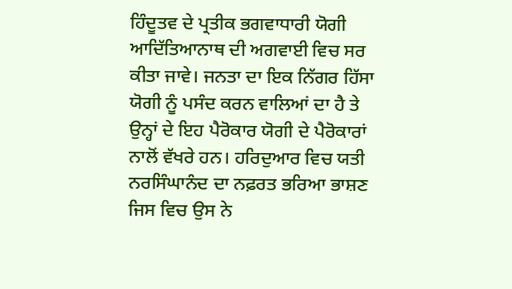ਹਿੰਦੂਤਵ ਦੇ ਪ੍ਰਤੀਕ ਭਗਵਾਧਾਰੀ ਯੋਗੀ ਆਦਿੱਤਿਆਨਾਥ ਦੀ ਅਗਵਾਈ ਵਿਚ ਸਰ ਕੀਤਾ ਜਾਵੇ। ਜਨਤਾ ਦਾ ਇਕ ਨਿੱਗਰ ਹਿੱਸਾ ਯੋਗੀ ਨੂੰ ਪਸੰਦ ਕਰਨ ਵਾਲਿਆਂ ਦਾ ਹੈ ਤੇ ਉਨ੍ਹਾਂ ਦੇ ਇਹ ਪੈਰੋਕਾਰ ਯੋਗੀ ਦੇ ਪੈਰੋਕਾਰਾਂ ਨਾਲੋਂ ਵੱਖਰੇ ਹਨ। ਹਰਿਦੁਆਰ ਵਿਚ ਯਤੀ ਨਰਸਿੰਘਾਨੰਦ ਦਾ ਨਫ਼ਰਤ ਭਰਿਆ ਭਾਸ਼ਣ ਜਿਸ ਵਿਚ ਉਸ ਨੇ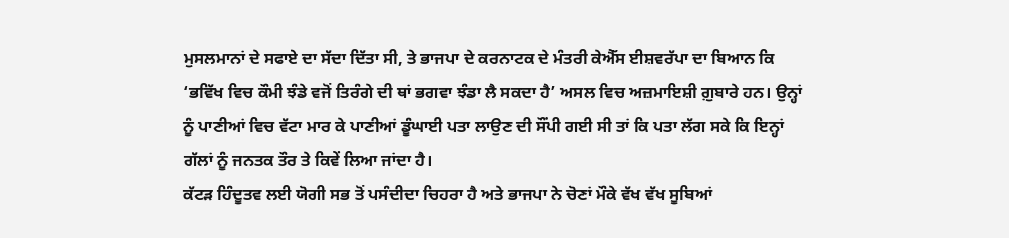ਮੁਸਲਮਾਨਾਂ ਦੇ ਸਫਾਏ ਦਾ ਸੱਦਾ ਦਿੱਤਾ ਸੀ, ਤੇ ਭਾਜਪਾ ਦੇ ਕਰਨਾਟਕ ਦੇ ਮੰਤਰੀ ਕੇਐੱਸ ਈਸ਼ਵਰੱਪਾ ਦਾ ਬਿਆਨ ਕਿ ‘ਭਵਿੱਖ ਵਿਚ ਕੌਮੀ ਝੰਡੇ ਵਜੋਂ ਤਿਰੰਗੇ ਦੀ ਥਾਂ ਭਗਵਾ ਝੰਡਾ ਲੈ ਸਕਦਾ ਹੈ’ ਅਸਲ ਵਿਚ ਅਜ਼ਮਾਇਸ਼ੀ ਗ਼ੁਬਾਰੇ ਹਨ। ਉਨ੍ਹਾਂ ਨੂੰ ਪਾਣੀਆਂ ਵਿਚ ਵੱਟਾ ਮਾਰ ਕੇ ਪਾਣੀਆਂ ਡੂੰਘਾਈ ਪਤਾ ਲਾਉਣ ਦੀ ਸੌਂਪੀ ਗਈ ਸੀ ਤਾਂ ਕਿ ਪਤਾ ਲੱਗ ਸਕੇ ਕਿ ਇਨ੍ਹਾਂ ਗੱਲਾਂ ਨੂੰ ਜਨਤਕ ਤੌਰ ਤੇ ਕਿਵੇਂ ਲਿਆ ਜਾਂਦਾ ਹੈ।
ਕੱਟੜ ਹਿੰਦੂਤਵ ਲਈ ਯੋਗੀ ਸਭ ਤੋਂ ਪਸੰਦੀਦਾ ਚਿਹਰਾ ਹੈ ਅਤੇ ਭਾਜਪਾ ਨੇ ਚੋਣਾਂ ਮੌਕੇ ਵੱਖ ਵੱਖ ਸੂਬਿਆਂ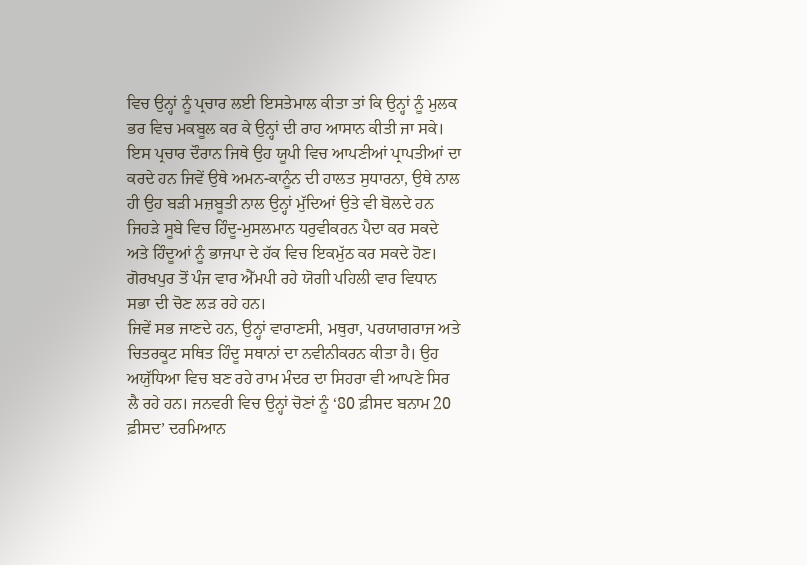ਵਿਚ ਉਨ੍ਹਾਂ ਨੂੰ ਪ੍ਰਚਾਰ ਲਈ ਇਸਤੇਮਾਲ ਕੀਤਾ ਤਾਂ ਕਿ ਉਨ੍ਹਾਂ ਨੂੰ ਮੁਲਕ ਭਰ ਵਿਚ ਮਕਬੂਲ ਕਰ ਕੇ ਉਨ੍ਹਾਂ ਦੀ ਰਾਹ ਆਸਾਨ ਕੀਤੀ ਜਾ ਸਕੇ। ਇਸ ਪ੍ਰਚਾਰ ਦੌਰਾਨ ਜਿਥੇ ਉਹ ਯੂਪੀ ਵਿਚ ਆਪਣੀਆਂ ਪ੍ਰਾਪਤੀਆਂ ਦਾ ਕਰਦੇ ਹਨ ਜਿਵੇਂ ਉਥੇ ਅਮਨ-ਕਾਨੂੰਨ ਦੀ ਹਾਲਤ ਸੁਧਾਰਨਾ, ਉਥੇ ਨਾਲ ਹੀ ਉਹ ਬੜੀ ਮਜ਼ਬੂਤੀ ਨਾਲ ਉਨ੍ਹਾਂ ਮੁੱਦਿਆਂ ਉਤੇ ਵੀ ਬੋਲਦੇ ਹਨ ਜਿਹੜੇ ਸੂਬੇ ਵਿਚ ਹਿੰਦੂ-ਮੁਸਲਮਾਨ ਧਰੁਵੀਕਰਨ ਪੈਦਾ ਕਰ ਸਕਦੇ ਅਤੇ ਹਿੰਦੂਆਂ ਨੂੰ ਭਾਜਪਾ ਦੇ ਹੱਕ ਵਿਚ ਇਕਮੁੱਠ ਕਰ ਸਕਦੇ ਹੋਣ। ਗੋਰਖਪੁਰ ਤੋਂ ਪੰਜ ਵਾਰ ਐੱਮਪੀ ਰਹੇ ਯੋਗੀ ਪਹਿਲੀ ਵਾਰ ਵਿਧਾਨ ਸਭਾ ਦੀ ਚੋਣ ਲੜ ਰਹੇ ਹਨ।
ਜਿਵੇਂ ਸਭ ਜਾਣਦੇ ਹਨ, ਉਨ੍ਹਾਂ ਵਾਰਾਣਸੀ, ਮਥੁਰਾ, ਪਰਯਾਗਰਾਜ ਅਤੇ ਚਿਤਰਕੂਟ ਸਥਿਤ ਹਿੰਦੂ ਸਥਾਨਾਂ ਦਾ ਨਵੀਨੀਕਰਨ ਕੀਤਾ ਹੈ। ਉਹ ਅਯੁੱਧਿਆ ਵਿਚ ਬਣ ਰਹੇ ਰਾਮ ਮੰਦਰ ਦਾ ਸਿਹਰਾ ਵੀ ਆਪਣੇ ਸਿਰ ਲੈ ਰਹੇ ਹਨ। ਜਨਵਰੀ ਵਿਚ ਉਨ੍ਹਾਂ ਚੋਣਾਂ ਨੂੰ ‘80 ਫ਼ੀਸਦ ਬਨਾਮ 20 ਫ਼ੀਸਦ’ ਦਰਮਿਆਨ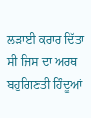ਲੜਾਈ ਕਰਾਰ ਦਿੱਤਾ ਸੀ ਜਿਸ ਦਾ ਅਰਥ ਬਹੁਗਿਣਤੀ ਹਿੰਦੂਆਂ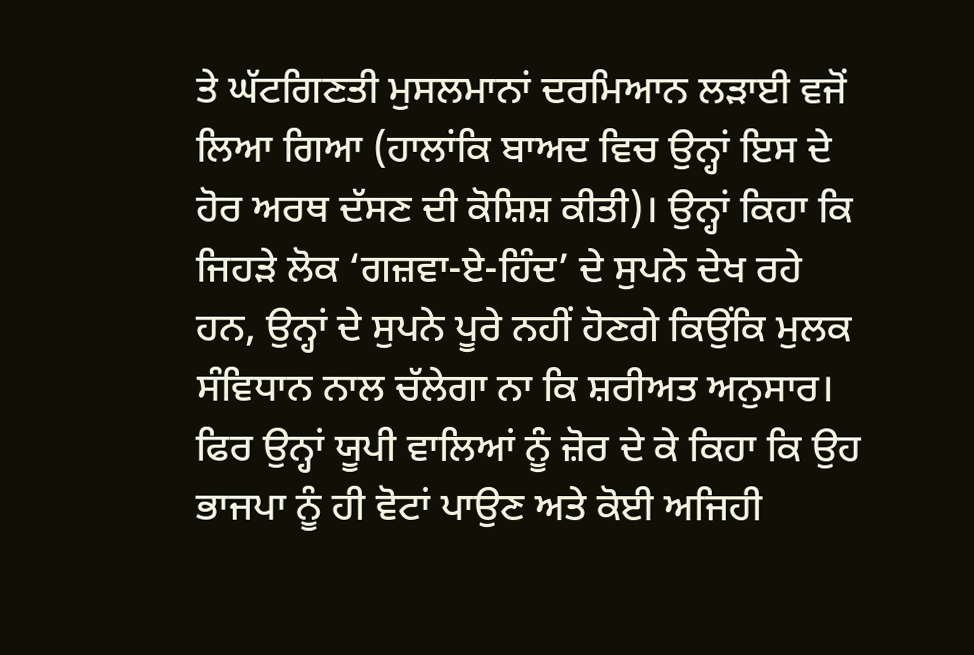ਤੇ ਘੱਟਗਿਣਤੀ ਮੁਸਲਮਾਨਾਂ ਦਰਮਿਆਨ ਲੜਾਈ ਵਜੋਂ ਲਿਆ ਗਿਆ (ਹਾਲਾਂਕਿ ਬਾਅਦ ਵਿਚ ਉਨ੍ਹਾਂ ਇਸ ਦੇ ਹੋਰ ਅਰਥ ਦੱਸਣ ਦੀ ਕੋਸ਼ਿਸ਼ ਕੀਤੀ)। ਉਨ੍ਹਾਂ ਕਿਹਾ ਕਿ ਜਿਹੜੇ ਲੋਕ ‘ਗਜ਼ਵਾ-ਏ-ਹਿੰਦ’ ਦੇ ਸੁਪਨੇ ਦੇਖ ਰਹੇ ਹਨ, ਉਨ੍ਹਾਂ ਦੇ ਸੁਪਨੇ ਪੂਰੇ ਨਹੀਂ ਹੋਣਗੇ ਕਿਉਂਕਿ ਮੁਲਕ ਸੰਵਿਧਾਨ ਨਾਲ ਚੱਲੇਗਾ ਨਾ ਕਿ ਸ਼ਰੀਅਤ ਅਨੁਸਾਰ। ਫਿਰ ਉਨ੍ਹਾਂ ਯੂਪੀ ਵਾਲਿਆਂ ਨੂੰ ਜ਼ੋਰ ਦੇ ਕੇ ਕਿਹਾ ਕਿ ਉਹ ਭਾਜਪਾ ਨੂੰ ਹੀ ਵੋਟਾਂ ਪਾਉਣ ਅਤੇ ਕੋਈ ਅਜਿਹੀ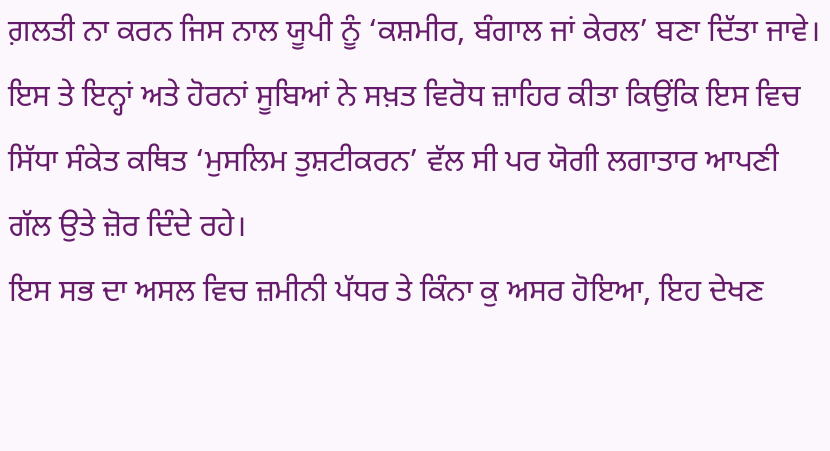ਗ਼ਲਤੀ ਨਾ ਕਰਨ ਜਿਸ ਨਾਲ ਯੂਪੀ ਨੂੰ ‘ਕਸ਼ਮੀਰ, ਬੰਗਾਲ ਜਾਂ ਕੇਰਲ’ ਬਣਾ ਦਿੱਤਾ ਜਾਵੇ। ਇਸ ਤੇ ਇਨ੍ਹਾਂ ਅਤੇ ਹੋਰਨਾਂ ਸੂਬਿਆਂ ਨੇ ਸਖ਼ਤ ਵਿਰੋਧ ਜ਼ਾਹਿਰ ਕੀਤਾ ਕਿਉਂਕਿ ਇਸ ਵਿਚ ਸਿੱਧਾ ਸੰਕੇਤ ਕਥਿਤ ‘ਮੁਸਲਿਮ ਤੁਸ਼ਟੀਕਰਨ’ ਵੱਲ ਸੀ ਪਰ ਯੋਗੀ ਲਗਾਤਾਰ ਆਪਣੀ ਗੱਲ ਉਤੇ ਜ਼ੋਰ ਦਿੰਦੇ ਰਹੇ।
ਇਸ ਸਭ ਦਾ ਅਸਲ ਵਿਚ ਜ਼ਮੀਨੀ ਪੱਧਰ ਤੇ ਕਿੰਨਾ ਕੁ ਅਸਰ ਹੋਇਆ, ਇਹ ਦੇਖਣ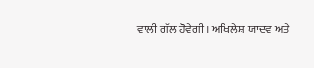ਵਾਲੀ ਗੱਲ ਹੋਵੇਗੀ। ਅਖਿਲੇਸ਼ ਯਾਦਵ ਅਤੇ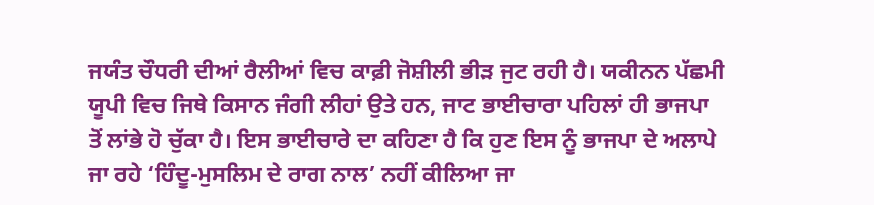ਜਯੰਤ ਚੌਧਰੀ ਦੀਆਂ ਰੈਲੀਆਂ ਵਿਚ ਕਾਫ਼ੀ ਜੋਸ਼ੀਲੀ ਭੀੜ ਜੁਟ ਰਹੀ ਹੈ। ਯਕੀਨਨ ਪੱਛਮੀ ਯੂਪੀ ਵਿਚ ਜਿਥੇ ਕਿਸਾਨ ਜੰਗੀ ਲੀਹਾਂ ਉਤੇ ਹਨ, ਜਾਟ ਭਾਈਚਾਰਾ ਪਹਿਲਾਂ ਹੀ ਭਾਜਪਾ ਤੋਂ ਲਾਂਭੇ ਹੋ ਚੁੱਕਾ ਹੈ। ਇਸ ਭਾਈਚਾਰੇ ਦਾ ਕਹਿਣਾ ਹੈ ਕਿ ਹੁਣ ਇਸ ਨੂੰ ਭਾਜਪਾ ਦੇ ਅਲਾਪੇ ਜਾ ਰਹੇ ‘ਹਿੰਦੂ-ਮੁਸਲਿਮ ਦੇ ਰਾਗ ਨਾਲ’ ਨਹੀਂ ਕੀਲਿਆ ਜਾ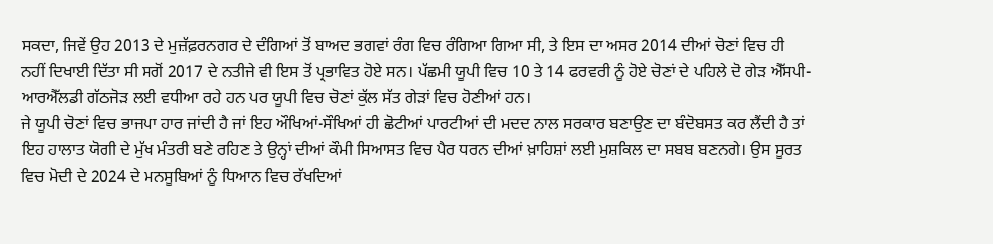ਸਕਦਾ, ਜਿਵੇਂ ਉਹ 2013 ਦੇ ਮੁਜ਼ੱਫ਼ਰਨਗਰ ਦੇ ਦੰਗਿਆਂ ਤੋਂ ਬਾਅਦ ਭਗਵਾਂ ਰੰਗ ਵਿਚ ਰੰਗਿਆ ਗਿਆ ਸੀ, ਤੇ ਇਸ ਦਾ ਅਸਰ 2014 ਦੀਆਂ ਚੋਣਾਂ ਵਿਚ ਹੀ ਨਹੀਂ ਦਿਖਾਈ ਦਿੱਤਾ ਸੀ ਸਗੋਂ 2017 ਦੇ ਨਤੀਜੇ ਵੀ ਇਸ ਤੋਂ ਪ੍ਰਭਾਵਿਤ ਹੋਏ ਸਨ। ਪੱਛਮੀ ਯੂਪੀ ਵਿਚ 10 ਤੇ 14 ਫਰਵਰੀ ਨੂੰ ਹੋਏ ਚੋਣਾਂ ਦੇ ਪਹਿਲੇ ਦੋ ਗੇੜ ਐੱਸਪੀ-ਆਰਐੱਲਡੀ ਗੱਠਜੋੜ ਲਈ ਵਧੀਆ ਰਹੇ ਹਨ ਪਰ ਯੂਪੀ ਵਿਚ ਚੋਣਾਂ ਕੁੱਲ ਸੱਤ ਗੇੜਾਂ ਵਿਚ ਹੋਣੀਆਂ ਹਨ।
ਜੇ ਯੂਪੀ ਚੋਣਾਂ ਵਿਚ ਭਾਜਪਾ ਹਾਰ ਜਾਂਦੀ ਹੈ ਜਾਂ ਇਹ ਔਖਿਆਂ-ਸੌਖਿਆਂ ਹੀ ਛੋਟੀਆਂ ਪਾਰਟੀਆਂ ਦੀ ਮਦਦ ਨਾਲ ਸਰਕਾਰ ਬਣਾਉਣ ਦਾ ਬੰਦੋਬਸਤ ਕਰ ਲੈਂਦੀ ਹੈ ਤਾਂ ਇਹ ਹਾਲਾਤ ਯੋਗੀ ਦੇ ਮੁੱਖ ਮੰਤਰੀ ਬਣੇ ਰਹਿਣ ਤੇ ਉਨ੍ਹਾਂ ਦੀਆਂ ਕੌਮੀ ਸਿਆਸਤ ਵਿਚ ਪੈਰ ਧਰਨ ਦੀਆਂ ਖ਼ਾਹਿਸ਼ਾਂ ਲਈ ਮੁਸ਼ਕਿਲ ਦਾ ਸਬਬ ਬਣਨਗੇ। ਉਸ ਸੂਰਤ ਵਿਚ ਮੋਦੀ ਦੇ 2024 ਦੇ ਮਨਸੂਬਿਆਂ ਨੂੰ ਧਿਆਨ ਵਿਚ ਰੱਖਦਿਆਂ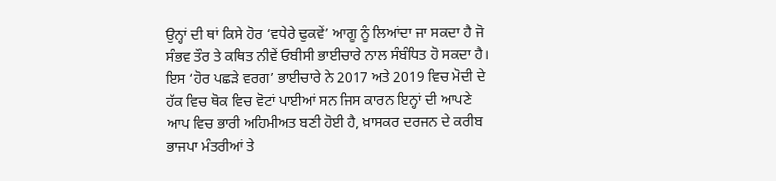ਉਨ੍ਹਾਂ ਦੀ ਥਾਂ ਕਿਸੇ ਹੋਰ ‘ਵਧੇਰੇ ਢੁਕਵੇਂ’ ਆਗੂ ਨੂੰ ਲਿਆਂਦਾ ਜਾ ਸਕਦਾ ਹੈ ਜੋ ਸੰਭਵ ਤੌਰ ਤੇ ਕਥਿਤ ਨੀਵੇਂ ਓਬੀਸੀ ਭਾਈਚਾਰੇ ਨਾਲ ਸੰਬੰਧਿਤ ਹੋ ਸਕਦਾ ਹੈ। ਇਸ ‘ਹੋਰ ਪਛੜੇ ਵਰਗ’ ਭਾਈਚਾਰੇ ਨੇ 2017 ਅਤੇ 2019 ਵਿਚ ਮੋਦੀ ਦੇ ਹੱਕ ਵਿਚ ਥੋਕ ਵਿਚ ਵੋਟਾਂ ਪਾਈਆਂ ਸਨ ਜਿਸ ਕਾਰਨ ਇਨ੍ਹਾਂ ਦੀ ਆਪਣੇ
ਆਪ ਵਿਚ ਭਾਰੀ ਅਹਿਮੀਅਤ ਬਣੀ ਹੋਈ ਹੈ, ਖ਼ਾਸਕਰ ਦਰਜਨ ਦੇ ਕਰੀਬ ਭਾਜਪਾ ਮੰਤਰੀਆਂ ਤੇ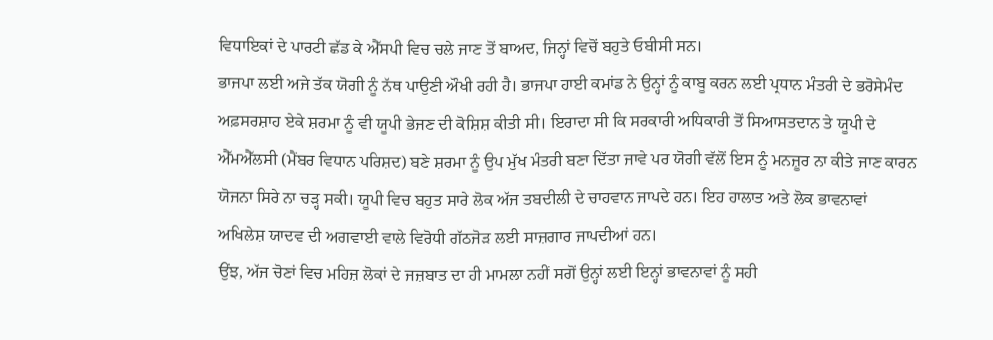ਵਿਧਾਇਕਾਂ ਦੇ ਪਾਰਟੀ ਛੱਡ ਕੇ ਐੱਸਪੀ ਵਿਚ ਚਲੇ ਜਾਣ ਤੋਂ ਬਾਅਦ, ਜਿਨ੍ਹਾਂ ਵਿਚੋਂ ਬਹੁਤੇ ਓਬੀਸੀ ਸਨ।
ਭਾਜਪਾ ਲਈ ਅਜੇ ਤੱਕ ਯੋਗੀ ਨੂੰ ਨੱਥ ਪਾਉਣੀ ਔਖੀ ਰਹੀ ਹੈ। ਭਾਜਪਾ ਹਾਈ ਕਮਾਂਡ ਨੇ ਉਨ੍ਹਾਂ ਨੂੰ ਕਾਬੂ ਕਰਨ ਲਈ ਪ੍ਰਧਾਨ ਮੰਤਰੀ ਦੇ ਭਰੋਸੇਮੰਦ ਅਫ਼ਸਰਸ਼ਾਹ ਏਕੇ ਸ਼ਰਮਾ ਨੂੰ ਵੀ ਯੂਪੀ ਭੇਜਣ ਦੀ ਕੋਸ਼ਿਸ਼ ਕੀਤੀ ਸੀ। ਇਰਾਦਾ ਸੀ ਕਿ ਸਰਕਾਰੀ ਅਧਿਕਾਰੀ ਤੋਂ ਸਿਆਸਤਦਾਨ ਤੇ ਯੂਪੀ ਦੇ ਐੱਮਐੱਲਸੀ (ਮੈਂਬਰ ਵਿਧਾਨ ਪਰਿਸ਼ਦ) ਬਣੇ ਸ਼ਰਮਾ ਨੂੰ ਉਪ ਮੁੱਖ ਮੰਤਰੀ ਬਣਾ ਦਿੱਤਾ ਜਾਵੇ ਪਰ ਯੋਗੀ ਵੱਲੋਂ ਇਸ ਨੂੰ ਮਨਜ਼ੂਰ ਨਾ ਕੀਤੇ ਜਾਣ ਕਾਰਨ ਯੋਜਨਾ ਸਿਰੇ ਨਾ ਚੜ੍ਹ ਸਕੀ। ਯੂਪੀ ਵਿਚ ਬਹੁਤ ਸਾਰੇ ਲੋਕ ਅੱਜ ਤਬਦੀਲੀ ਦੇ ਚਾਹਵਾਨ ਜਾਪਦੇ ਹਨ। ਇਹ ਹਾਲਾਤ ਅਤੇ ਲੋਕ ਭਾਵਨਾਵਾਂ ਅਖਿਲੇਸ਼ ਯਾਦਵ ਦੀ ਅਗਵਾਈ ਵਾਲੇ ਵਿਰੋਧੀ ਗੱਠਜੋੜ ਲਈ ਸਾਜ਼ਗਾਰ ਜਾਪਦੀਆਂ ਹਨ।
ਉਂਝ, ਅੱਜ ਚੋਣਾਂ ਵਿਚ ਮਹਿਜ਼ ਲੋਕਾਂ ਦੇ ਜਜ਼ਬਾਤ ਦਾ ਹੀ ਮਾਮਲਾ ਨਹੀਂ ਸਗੋਂ ਉਨ੍ਹਾਂ ਲਈ ਇਨ੍ਹਾਂ ਭਾਵਨਾਵਾਂ ਨੂੰ ਸਹੀ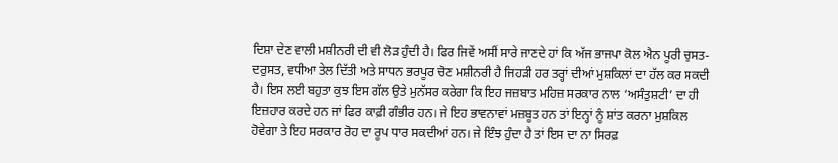ਦਿਸ਼ਾ ਦੇਣ ਵਾਲੀ ਮਸ਼ੀਨਰੀ ਦੀ ਵੀ ਲੋੜ ਹੁੰਦੀ ਹੈ। ਫਿਰ ਜਿਵੇਂ ਅਸੀਂ ਸਾਰੇ ਜਾਣਦੇ ਹਾਂ ਕਿ ਅੱਜ ਭਾਜਪਾ ਕੋਲ ਐਨ ਪੂਰੀ ਚੁਸਤ-ਦਰੁਸਤ, ਵਧੀਆ ਤੇਲ ਦਿੱਤੀ ਅਤੇ ਸਾਧਨ ਭਰਪੂਰ ਚੋਣ ਮਸ਼ੀਨਰੀ ਹੈ ਜਿਹੜੀ ਹਰ ਤਰ੍ਹਾਂ ਦੀਆਂ ਮੁਸ਼ਕਿਲਾਂ ਦਾ ਹੱਲ ਕਰ ਸਕਦੀ ਹੈ। ਇਸ ਲਈ ਬਹੁਤਾ ਕੁਝ ਇਸ ਗੱਲ ਉਤੇ ਮੁਨੱਸਰ ਕਰੇਗਾ ਕਿ ਇਹ ਜਜ਼ਬਾਤ ਮਹਿਜ਼ ਸਰਕਾਰ ਨਾਲ ‘ਅਸੰਤੁਸ਼ਟੀ’ ਦਾ ਹੀ ਇਜ਼ਹਾਰ ਕਰਦੇ ਹਨ ਜਾਂ ਫਿਰ ਕਾਫ਼ੀ ਗੰਭੀਰ ਹਨ। ਜੇ ਇਹ ਭਾਵਨਾਵਾਂ ਮਜ਼ਬੂਤ ਹਨ ਤਾਂ ਇਨ੍ਹਾਂ ਨੂੰ ਸ਼ਾਂਤ ਕਰਨਾ ਮੁਸ਼ਕਿਲ ਹੋਵੇਗਾ ਤੇ ਇਹ ਸਰਕਾਰ ਰੋਹ ਦਾ ਰੂਪ ਧਾਰ ਸਕਦੀਆਂ ਹਨ। ਜੇ ਇੰਝ ਹੁੰਦਾ ਹੈ ਤਾਂ ਇਸ ਦਾ ਨਾ ਸਿਰਫ਼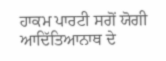ਹਾਕਮ ਪਾਰਟੀ ਸਗੋਂ ਯੋਗੀ ਆਦਿੱਤਿਆਨਾਥ ਦੇ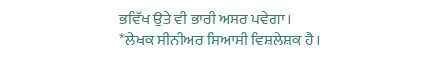ਭਵਿੱਖ ਉਤੇ ਵੀ ਭਾਰੀ ਅਸਰ ਪਵੇਗਾ।
*ਲੇਖਕ ਸੀਨੀਅਰ ਸਿਆਸੀ ਵਿਸ਼ਲੇਸ਼ਕ ਹੈ।